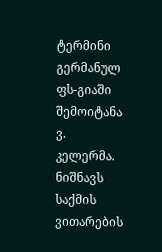ტერმინი გერმანულ ფს-გიაში შემოიტანა ვ. კელერმა. ნიშნავს საქმის ვითარების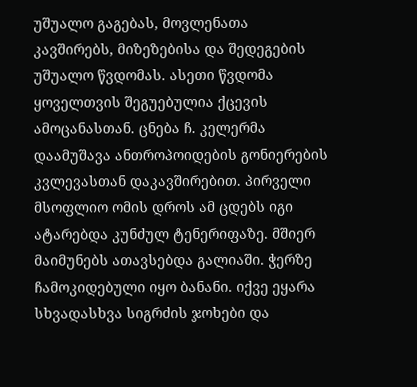უშუალო გაგებას, მოვლენათა კავშირებს, მიზეზებისა და შედეგების უშუალო წვდომას. ასეთი წვდომა ყოველთვის შეგუებულია ქცევის ამოცანასთან. ცნება ჩ. კელერმა დაამუშავა ანთროპოიდების გონიერების კვლევასთან დაკავშირებით. პირველი მსოფლიო ომის დროს ამ ცდებს იგი ატარებდა კუნძულ ტენერიფაზე. მშიერ მაიმუნებს ათავსებდა გალიაში. ჭერზე ჩამოკიდებული იყო ბანანი. იქვე ეყარა სხვადასხვა სიგრძის ჯოხები და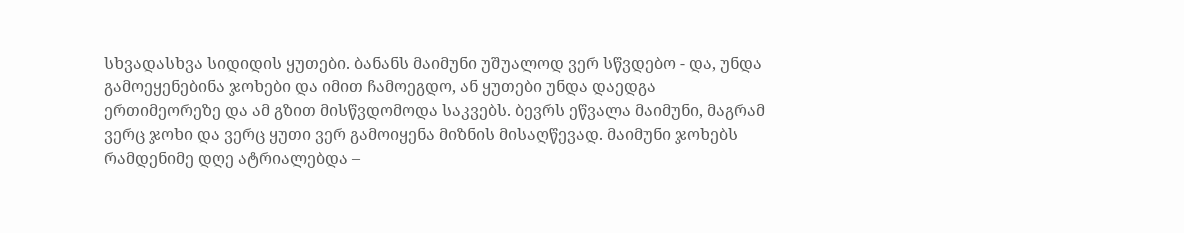სხვადასხვა სიდიდის ყუთები. ბანანს მაიმუნი უშუალოდ ვერ სწვდებო - და, უნდა გამოეყენებინა ჯოხები და იმით ჩამოეგდო, ან ყუთები უნდა დაედგა ერთიმეორეზე და ამ გზით მისწვდომოდა საკვებს. ბევრს ეწვალა მაიმუნი, მაგრამ ვერც ჯოხი და ვერც ყუთი ვერ გამოიყენა მიზნის მისაღწევად. მაიმუნი ჯოხებს რამდენიმე დღე ატრიალებდა –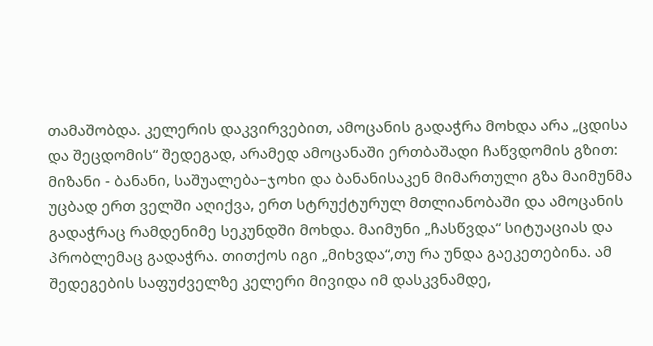თამაშობდა. კელერის დაკვირვებით, ამოცანის გადაჭრა მოხდა არა „ცდისა და შეცდომის“ შედეგად, არამედ ამოცანაში ერთბაშადი ჩაწვდომის გზით: მიზანი - ბანანი, საშუალება–ჯოხი და ბანანისაკენ მიმართული გზა მაიმუნმა უცბად ერთ ველში აღიქვა, ერთ სტრუქტურულ მთლიანობაში და ამოცანის გადაჭრაც რამდენიმე სეკუნდში მოხდა. მაიმუნი „ჩასწვდა“ სიტუაციას და პრობლემაც გადაჭრა. თითქოს იგი „მიხვდა“,თუ რა უნდა გაეკეთებინა. ამ შედეგების საფუძველზე კელერი მივიდა იმ დასკვნამდე,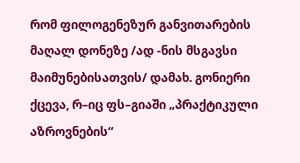რომ ფილოგენეზურ განვითარების მაღალ დონეზე /ად -ნის მსგავსი მაიმუნებისათვის/ დამახ. გონიერი ქცევა, რ–იც ფს–გიაში „პრაქტიკული აზროვნების“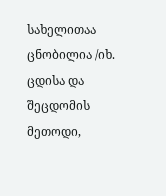სახელითაა ცნობილია /იხ. ცდისა და შეცდომის მეთოდი,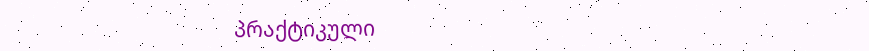პრაქტიკული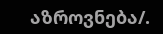აზროვნება/.